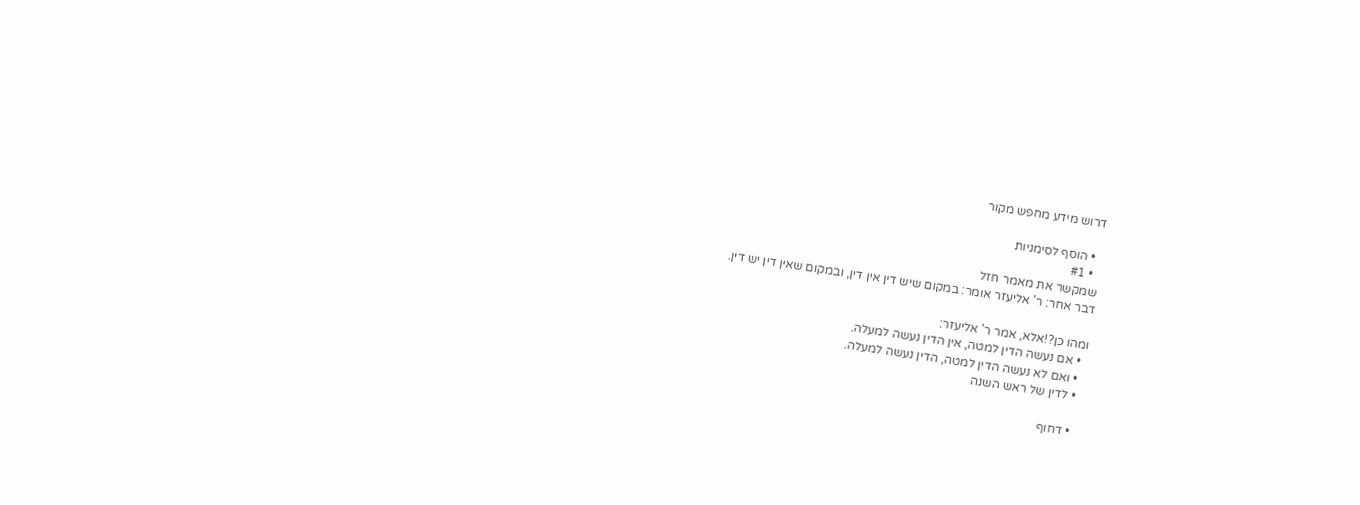דרוש מידע מחפש מקור

  • הוסף לסימניות
  • #1
שמקשר את מאמר חזל
דבר אחר: ר' אליעזר אומר: במקום שיש דין אין דין, ובמקום שאין דין יש דין.

ומהו כן?!אלא, אמר ר' אליעזר:
  • אם נעשה הדין למטה, אין הדין נעשה למעלה.
  • ואם לא נעשה הדין למטה, הדין נעשה למעלה.
  • לדין של ראש השנה

  • דחוף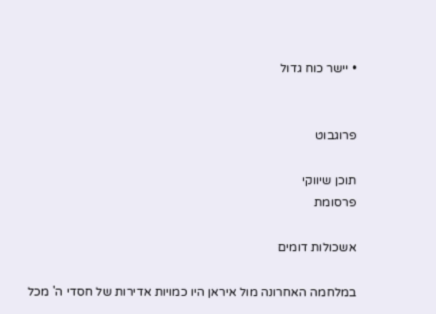• יישר כוח גדול


פרוגבוט

תוכן שיווקי
פרסומת

אשכולות דומים

במלחמה האחרונה מול איראן היו כמויות אדירות של חסדי ה' מכל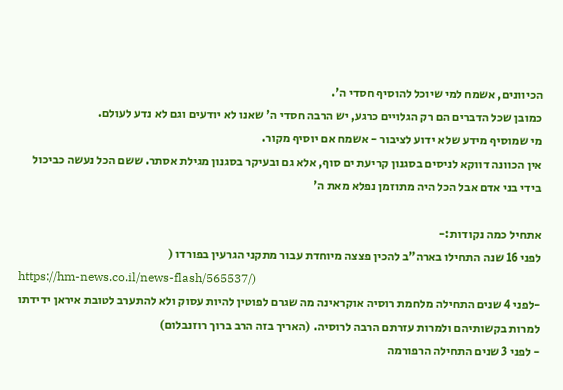הכיוונים, אשמח למי שיוכל להוסיף חסדי ה'.
כמובן שכל הדברים הם רק הגלויים כרגע, יש הרבה חסדי ה' שאנו לא יודעים וגם לא נדע לעולם.
מי שמוסיף מידע שלא ידוע לציבור - אשמח אם יוסיף מקור.
אין הכוונה דווקא לניסים בסגנון קריעת ים סוף, אלא גם ובעיקר בסגנון מגילת אסתר. ששם הכל נעשה כביכול בידי בני אדם אבל הכל היה מתוזמן נפלא מאת ה'

אתחיל כמה נקודות:-
לפני 16 שנה התחילו בארה"ב להכין פצצה מיוחדת עבור מתקני הגרעין בפורדו (
https://hm-news.co.il/news-flash/565537/)
-לפני 4 שנים התחילה מלחמת רוסיה אוקראינה מה שגרם לפוטין להיות עסוק ולא להתערב לטובת איראן ידידתו למרות בקשותיהם ולמרות עזרתם הרבה לרוסיה. (האריך בזה הרב ברוך רוזנבלום)
- לפני 3 שנים התחילה הרפורמה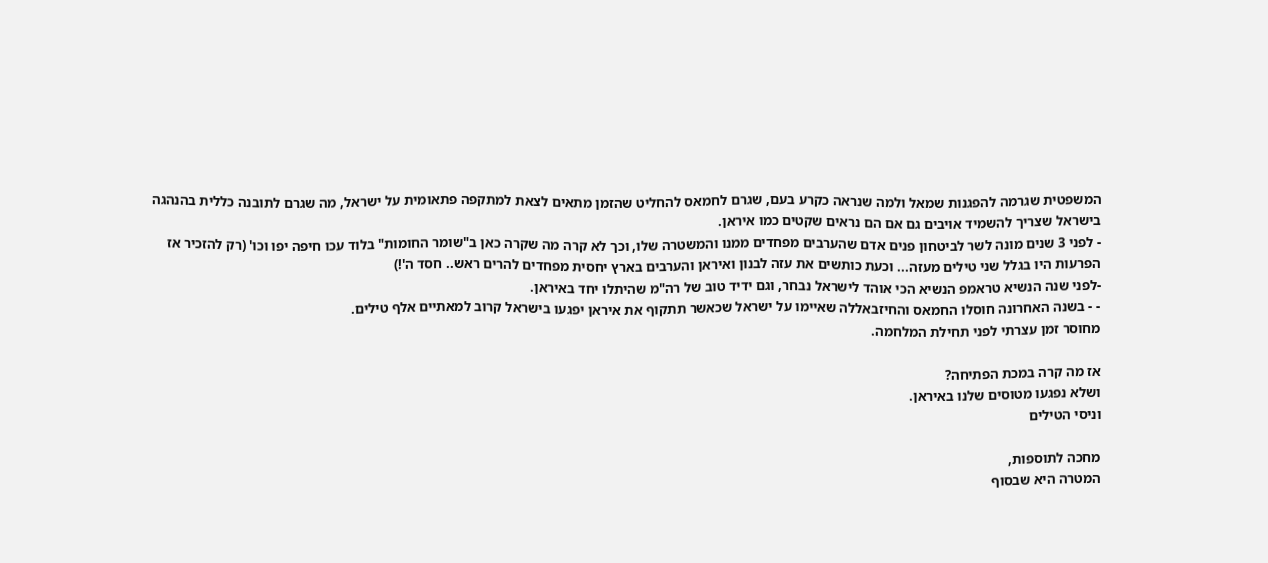המשפטית שגרמה להפגנות שמאל ולמה שנראה כקרע בעם, שגרם לחמאס להחליט שהזמן מתאים לצאת למתקפה פתאומית על ישראל, מה שגרם לתובנה כללית בהנהגה בישראל שצריך להשמיד אויבים גם אם הם נראים שקטים כמו איראן.
- לפני 3 שנים מונה לשר לביטחון פנים אדם שהערבים מפחדים ממנו והמשטרה שלו, וכך לא קרה מה שקרה כאן ב"שומר החומות" בלוד עכו חיפה יפו וכו' (רק להזכיר אז הפרעות היו בגלל שני טילים מעזה... וכעת כותשים את עזה לבנון ואיראן והערבים בארץ יחסית מפחדים להרים ראש.. חסד ה'!)
-לפני שנה הנשיא טראמפ הנשיא הכי אוהד לישראל נבחר, וגם ידיד טוב של רה"מ שהיתלו יחד באיראן.
- - בשנה האחרונה חוסלו החמאס והחיזבאללה שאיימו על ישראל שכאשר תתקוף את איראן יפגעו בישראל קרוב למאתיים אלף טילים.
מחוסר זמן עצרתי לפני תחילת המלחמה.

אז מה קרה במכת הפתיחה?
ושלא נפגעו מטוסים שלנו באיראן.
וניסי הטילים

מחכה לתוספות,
המטרה היא שבסוף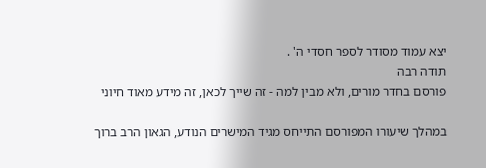יצא עמוד מסודר לספר חסדי ה' .
תודה רבה
פורסם בחדר מורים, ולא מבין למה - זה שייך לכאן, זה מידע מאוד חיוני

במהלך שיעורו המפורסם התייחס מגיד המישרים הנודע, הגאון הרב ברוך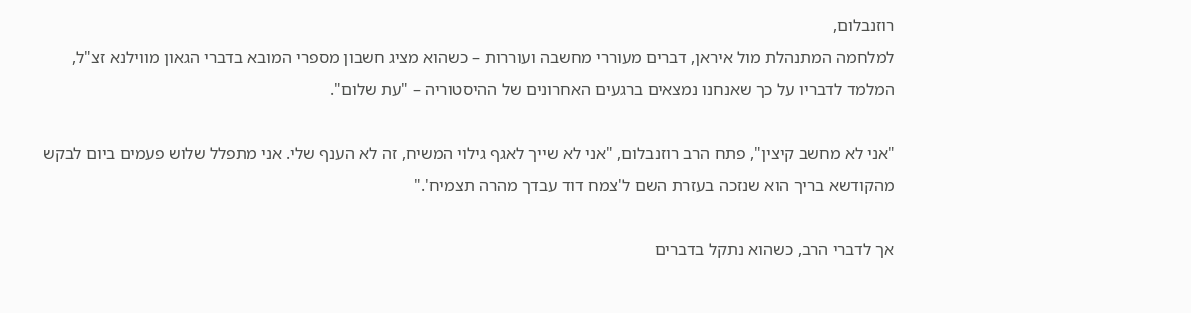רוזנבלום,
למלחמה המתנהלת מול איראן, דברים מעוררי מחשבה ועוררות – כשהוא מציג חשבון מספרי המובא בדברי הגאון מווילנא זצ"ל, המלמד לדבריו על כך שאנחנו נמצאים ברגעים האחרונים של ההיסטוריה – "עת שלום".

"אני לא מחשב קיצין", פתח הרב רוזנבלום, "אני לא שייך לאגף גילוי המשיח, זה לא הענף שלי. אני מתפלל שלוש פעמים ביום לבקש מהקודשא בריך הוא שנזכה בעזרת השם ל'צמח דוד עבדך מהרה תצמיח'."

אך לדברי הרב, כשהוא נתקל בדברים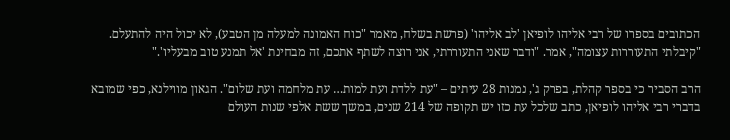הכתובים בספרו של רבי אליהו לופיאן 'לב אליהו' (פרשת בשלח, מאמר "כוח האמונה למעלה מן הטבע), לא יכול היה להתעלם. "קיבלתי התעוררות עצומה", אמר. "ודבר שאני התעוררתי, אני רוצה לשתף אתכם, זה מבחינת 'אל תמנע טוב מבעליו'."

הרב הסביר כי בספר קהלת, בפרק ג', נמנות 28 עיתים – "עת ללדת ועת למות… עת מלחמה ועת שלום". הגאון מווילנא, כפי שמובא בדברי רבי אליהו לופיאן, כתב שלכל עת כזו יש תקופה של 214 שנים, במשך ששת אלפי שנות העולם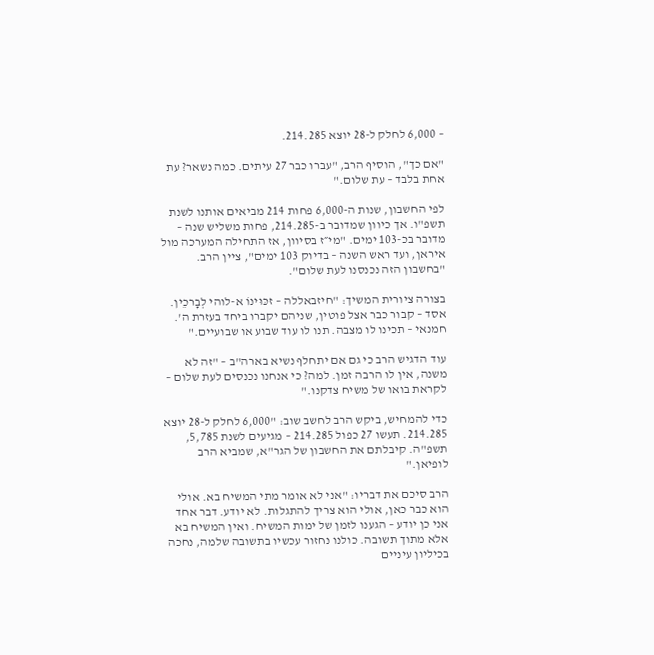– 6,000 לחלק ל-28 יוצא 214.285.

"אם כך", הוסיף הרב, "עברו כבר 27 עיתים. כמה נשאר? עת אחת בלבד – עת שלום."

לפי החשבון, שנות ה-6,000 פחות 214 מביאים אותנו לשנת תשפ"ו. אך כיוון שמדובר ב-214.285, פחות משליש שנה – מדובר בכ-103 ימים. "מי״ז בסיוון, אז התחילה המערכה מול איראן, ועד ראש השנה – בדיוק 103 ימים", ציין הרב. "בחשבון הזה נכנסנו לעת שלום".

בצורה ציורית המשיך: "חיזבאללה – זכּוּינוֹ א-לוהי לְבָרכֵין. אסד – קבור כבר אצל פוטין, שניהם יקברו ביחד בעזרת ה'. חמנאי – תכינו לו מצבה. תנו לו עוד שבוע או שבועיים."

עוד הדגיש הרב כי גם אם יתחלף נשיא בארה"ב – "זה לא משנה, אין לו הרבה זמן. למה? כי אנחנו נכנסים לעת שלום – לקראת בואו של משיח צדקנו."

כדי להמחיש, ביקש הרב לחשב שוב: "6,000 לחלק ל-28 יוצא 214.285. תעשו 27 כפול 214.285 – מגיעים לשנת 5,785, תשפ"ה. קיבלתם את החשבון של הגר"א, שמביא הרב לופיאן."

הרב סיכם את דבריו: "אני לא אומר מתי המשיח בא. אולי הוא כבר כאן, אולי הוא צריך להתגלות. לא יודע. דבר אחד אני כן יודע – הגענו לזמן של ימות המשיח. ואין המשיח בא אלא מתוך תשובה. כולנו נחזור עכשיו בתשובה שלמה, נחכה בכיליון עיניים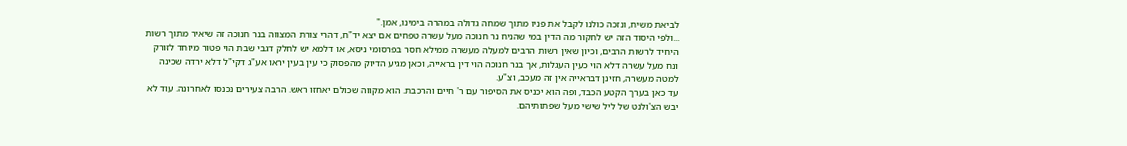לביאת משיח, ונזכה כולנו לקבל את פניו מתוך שמחה גדולה במהרה בימינו, אמן."
...ולפי היסוד הזה יש לחקור מה הדין במי שהניח נר חנוכה מעל עשרה טפחים אם יצא יד"ח, דהרי צורת המצווה בנר חנוכה זה שיאיר מתוך רשות היחיד לרשות הרבים, וכיון שאין רשות הרבים למעלה מעשרה ממילא חסר בפרסומי ניסא, או דלמא יש לחלק דגבי שבת הוי פטור מיוחד לזורק ונח מעל עשרה דלא הוי כעין העגלות, אך בנר חנוכה הוי דין בראייה, וכאן מגיע הדיוק מהפסוק כי עין בעין יראו אע"ג דקי"ל דלא ירדה שכינה למטה מעשרה, חזינן דבראייה אין זה מעכב, וצ"ע.
עד כאן בערך הקטע הכבד, ופה הוא יכניס את הסיפור עם ר' חיים והרכבת. הוא מקווה שכולם יאחזו ראש. הרבה צעירים נכנסו לאחרונה. עוד לא יבש הצ'ולנט של ליל שישי מעל שפתותיהם.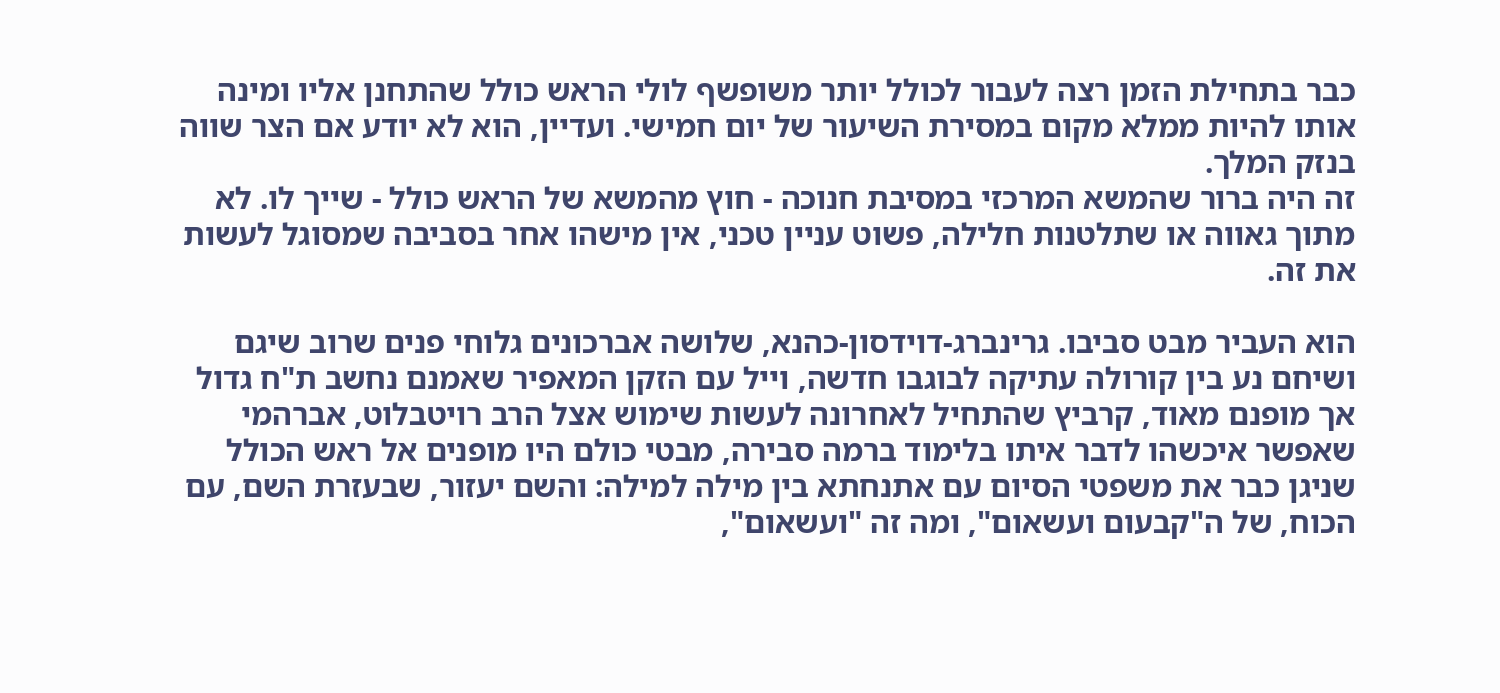כבר בתחילת הזמן רצה לעבור לכולל יותר משופשף לולי הראש כולל שהתחנן אליו ומינה אותו להיות ממלא מקום במסירת השיעור של יום חמישי. ועדיין, הוא לא יודע אם הצר שווה בנזק המלך.
זה היה ברור שהמשא המרכזי במסיבת חנוכה - חוץ מהמשא של הראש כולל - שייך לו. לא מתוך גאווה או שתלטנות חלילה, פשוט עניין טכני, אין מישהו אחר בסביבה שמסוגל לעשות את זה.

הוא העביר מבט סביבו. גרינברג-דוידסון-כהנא, שלושה אברכונים גלוחי פנים שרוב שיגם ושיחם נע בין קורולה עתיקה לבוגבו חדשה, וייל עם הזקן המאפיר שאמנם נחשב ת"ח גדול אך מופנם מאוד, קרביץ שהתחיל לאחרונה לעשות שימוש אצל הרב רויטבלוט, אברהמי שאפשר איכשהו לדבר איתו בלימוד ברמה סבירה, מבטי כולם היו מופנים אל ראש הכולל שניגן כבר את משפטי הסיום עם אתנחתא בין מילה למילה: והשם יעזור, שבעזרת השם, עם הכוח, של ה"קבעום ועשאום", ומה זה "ועשאום",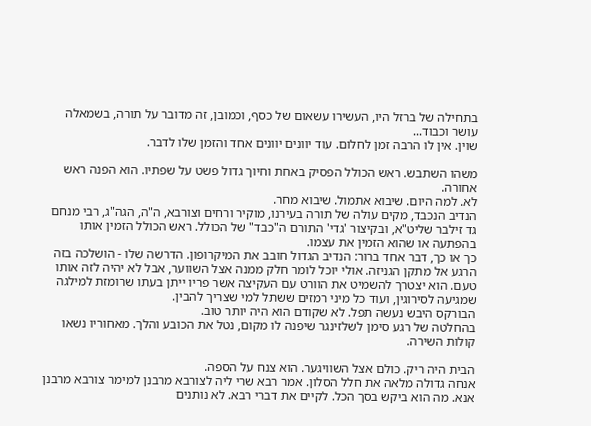בתחילה של ברזל היו, העשירו עשאום של כסף, וכמובן, זה מדובר על תורה, בשמאלה עושר וכבוד...
שוין. אין לו הרבה זמן לחלום. עוד יוונים יוונים אחד והזמן שלו לדבר.

משהו השתבש. ראש הכולל הפסיק באחת וחיוך גדול פשט על שפתיו. הוא הפנה ראש אחורה.
לא. למה היום. שיבוא אתמול. שיבוא מחר.
הנדיב הנכבד, מקים עולה של תורה בעירנו, מוקיר ורחים וצורבא, ה"ה, הגה"ג, רבי מנחם גד זילבר שליט"א, ובקיצור 'גדי' התורם ה"כבד" של הכולל. ראש הכולל הזמין אותו בהפתעה או שהוא הזמין את עצמו.
כך או כך, דבר אחד ברור: הנדיב הגדול חובב את המיקרופון. הדרשה שלו - הושלכה בזה הרגע אל מתקן הגניזה. אולי יוכל לומר חלק ממנה אצל השווער, אבל לא יהיה לזה אותו טעם. הוא יצטרך להשמיט את הוורט עם העקיצה אשר פריו ייתן בעתו שרומזת למילגה שמגיעה לסירוגין, ועוד כל מיני רמזים ששתל למי שצריך להבין.
הבורקס היבש נעשה תפל. לא שקודם הוא היה יותר טוב.
בהחלטה של רגע סימן לשלזינגר שיפנה לו מקום, נטל את הכובע והלך. מאחוריו נשאו קולות השירה.

הבית היה ריק. כולם אצל השוויגער. הוא צנח על הספה.
אנחה גדולה מלאה את חלל הסלון. אמר רבא שרי ליה לצורבא מרבנן למימר צורבא מרבנן אנא. מה הוא ביקש בסך הכל. לקיים את דברי רבא. לא נותנים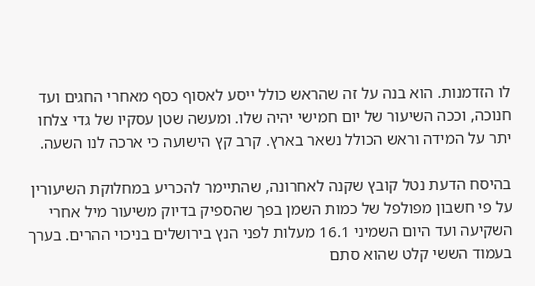לו הזדמנות. הוא בנה על זה שהראש כולל ייסע לאסוף כסף מאחרי החגים ועד חנוכה, וככה השיעור של יום חמישי יהיה שלו. ומעשה שטן עסקיו של גדי צלחו יתר על המידה וראש הכולל נשאר בארץ. קרב קץ הישועה כי ארכה לנו השעה.

בהיסח הדעת נטל קובץ שקנה לאחרונה, שהתיימר להכריע במחלוקת השיעורין על פי חשבון מפולפל של כמות השמן בפך שהספיק בדיוק משיעור מיל אחרי השקיעה ועד היום השמיני 16.1 מעלות לפני הנץ בירושלים בניכוי ההרים. בערך בעמוד הששי קלט שהוא סתם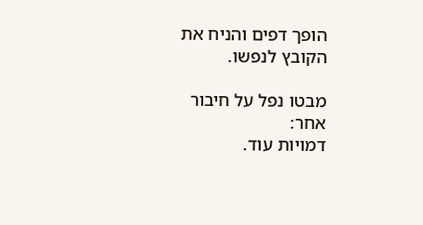הופך דפים והניח את הקובץ לנפשו.

מבטו נפל על חיבור אחר:
דמויות עוד.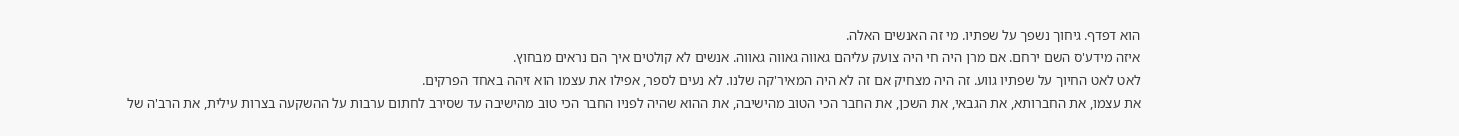הוא דפדף. גיחוך נשפך על שפתיו. מי זה האנשים האלה.
איזה מידע'ס השם ירחם. אם מרן היה חי היה צועק עליהם גאווה גאווה גאווה. אנשים לא קולטים איך הם נראים מבחוץ.
לאט לאט החיוך על שפתיו גווע. זה היה מצחיק אם זה לא היה המאיר'קה שלנו. לא נעים לספר, אפילו את עצמו הוא זיהה באחד הפרקים.
את עצמו, את החברותא, את הגבאי, את השכן, את החבר הכי הטוב מהישיבה, את ההוא שהיה לפניו החבר הכי טוב מהישיבה עד שסירב לחתום ערבות על ההשקעה בצרות עילית, את הרב'ה של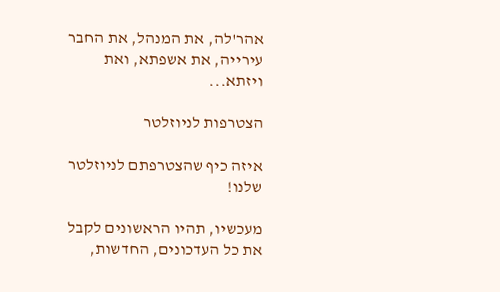אהר'לה, את המנהל, את החבר עירייה, את אשפתא, ואת ויזתא...

הצטרפות לניוזלטר

איזה כיף שהצטרפתם לניוזלטר שלנו!

מעכשיו, תהיו הראשונים לקבל את כל העדכונים, החדשות,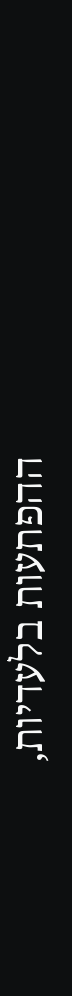ההפתעות בלעדיות,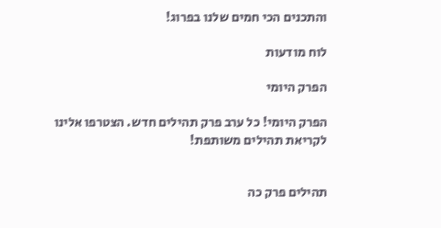והתכנים הכי חמים שלנו בפרוג!

לוח מודעות

הפרק היומי

הפרק היומי! כל ערב פרק תהילים חדש. הצטרפו אלינו לקריאת תהילים משותפת!


תהילים פרק כה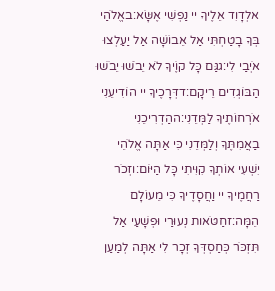אלְדָוִד אֵלֶיךָ יי נַפְשִׁי אֶשָּׂא:באֱלֹהַי בְּךָ בָטַחְתִּי אַל אֵבוֹשָׁה אַל יַעַלְצוּ אֹיְבַי לִי:גגַּם כָּל קוֶֹיךָ לֹא יֵבֹשׁוּ יֵבֹשׁוּ הַבּוֹגְדִים רֵיקָם:דדְּרָכֶיךָ יי הוֹדִיעֵנִי אֹרְחוֹתֶיךָ לַמְּדֵנִי:ההַדְרִיכֵנִי בַאֲמִתֶּךָ וְלַמְּדֵנִי כִּי אַתָּה אֱלֹהֵי יִשְׁעִי אוֹתְךָ קִוִּיתִי כָּל הַיּוֹם:וזְכֹר רַחֲמֶיךָ יי וַחֲסָדֶיךָ כִּי מֵעוֹלָם הֵמָּה:זחַטֹּאות נְעוּרַי וּפְשָׁעַי אַל תִּזְכֹּר כְּחַסְדְּךָ זְכָר לִי אַתָּה לְמַעַן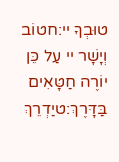טוּבְךָ יי:חטוֹב וְיָשָׁר יי עַל כֵּן יוֹרֶה חַטָּאִים בַּדָּרֶךְ:טיַדְרֵךְ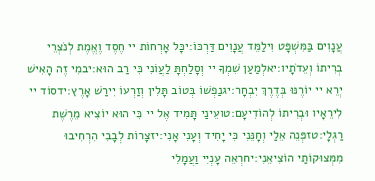עֲנָוִים בַּמִּשְׁפָּט וִילַמֵּד עֲנָוִים דַּרְכּוֹ:יכָּל אָרְחוֹת יי חֶסֶד וֶאֱמֶת לְנֹצְרֵי בְרִיתוֹ וְעֵדֹתָיו:יאלְמַעַן שִׁמְךָ יי וְסָלַחְתָּ לַעֲוֹנִי כִּי רַב הוּא:יבמִי זֶה הָאִישׁ יְרֵא יי יוֹרֶנּוּ בְּדֶרֶךְ יִבְחָר:יגנַפְשׁוֹ בְּטוֹב תָּלִין וְזַרְעוֹ יִירַשׁ אָרֶץ:ידסוֹד יי לִירֵאָיו וּבְרִיתוֹ לְהוֹדִיעָם:טועֵינַי תָּמִיד אֶל יי כִּי הוּא יוֹצִיא מֵרֶשֶׁת רַגְלָי:טזפְּנֵה אֵלַי וְחָנֵּנִי כִּי יָחִיד וְעָנִי אָנִי:יזצָרוֹת לְבָבִי הִרְחִיבוּ מִמְּצוּקוֹתַי הוֹצִיאֵנִי:יחרְאֵה עָנְיִי וַעֲמָלִי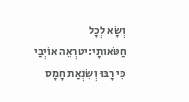וְשָׂא לְכָל חַטֹּאותָי:יטרְאֵה אוֹיְבַי כִּי רָבּוּ וְשִׂנְאַת חָמָס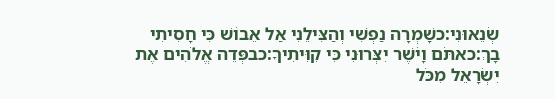שְׂנֵאוּנִי:כשָׁמְרָה נַפְשִׁי וְהַצִּילֵנִי אַל אֵבוֹשׁ כִּי חָסִיתִי בָךְ:כאתֹּם וָיֹשֶׁר יִצְּרוּנִי כִּי קִוִּיתִיךָ:כבפְּדֵה אֱלֹהִים אֶת יִשְׂרָאֵל מִכֹּל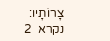צָרוֹתָיו:
נקרא  2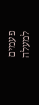פעמים
למעלה